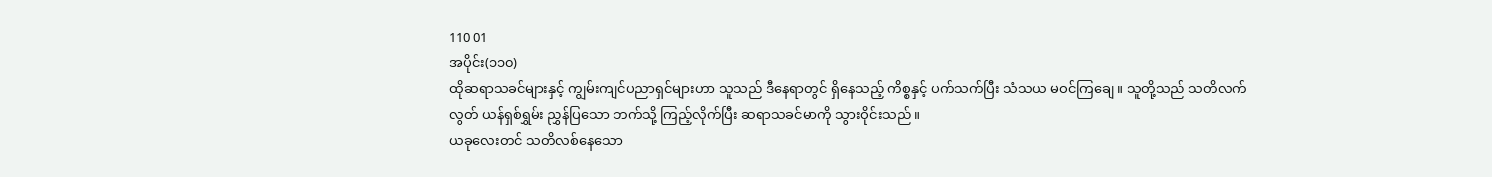110 01
အပိုင်း(၁၁၀)
ထိုဆရာသခင်များနှင့် ကျွမ်းကျင်ပညာရှင်များဟာ သူသည် ဒီနေရာတွင် ရှိနေသည့် ကိစ္စနှင့် ပက်သက်ပြီး သံသယ မဝင်ကြချေ။ သူတို့သည် သတိလက်လွတ် ယန်ရှစ်ရွှမ်း ညွှန်ပြသော ဘက်သို့ ကြည့်လိုက်ပြီး ဆရာသခင်မာကို သွားဝိုင်းသည်။
ယခုလေးတင် သတိလစ်နေသော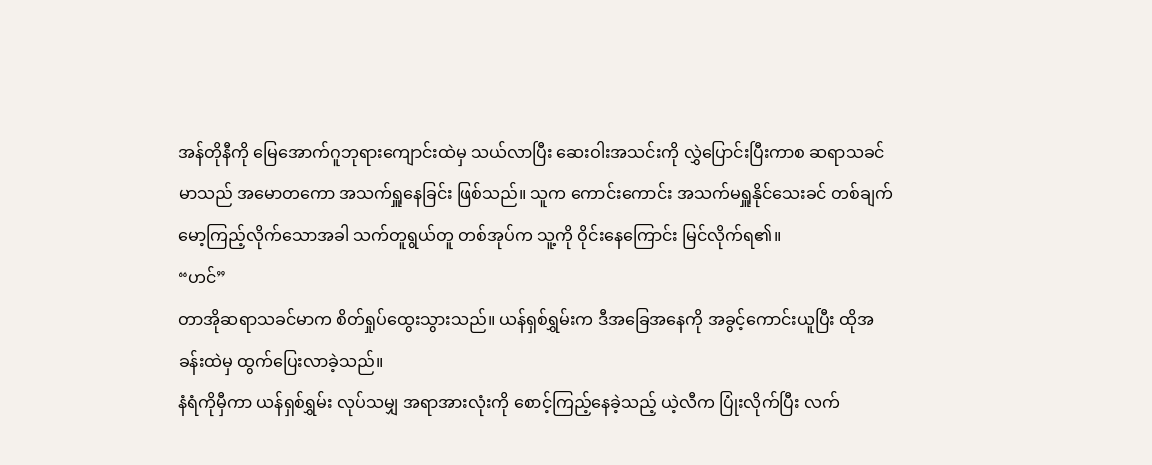အန်တိုနီကို မြေအောက်ဂူဘုရားကျောင်းထဲမှ သယ်လာပြီး ဆေးဝါးအသင်းကို လွှဲပြောင်းပြီးကာစ ဆရာသခင်မာသည် အမောတကော အသက်ရှူနေခြင်း ဖြစ်သည်။ သူက ကောင်းကောင်း အသက်မရှူနိုင်သေးခင် တစ်ချက်မော့ကြည့်လိုက်သောအခါ သက်တူရွယ်တူ တစ်အုပ်က သူ့ကို ဝိုင်းနေကြောင်း မြင်လိုက်ရ၏။
“ဟင်”
တာအိုဆရာသခင်မာက စိတ်ရှုပ်ထွေးသွားသည်။ ယန်ရှစ်ရွှမ်းက ဒီအခြေအနေကို အခွင့်ကောင်းယူပြီး ထိုအခန်းထဲမှ ထွက်ပြေးလာခဲ့သည်။
နံရံကိုမှီကာ ယန်ရှစ်ရွှမ်း လုပ်သမျှ အရာအားလုံးကို စောင့်ကြည့်နေခဲ့သည့် ယဲ့လီက ပြုံးလိုက်ပြီး လက်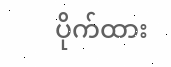ပိုက်ထား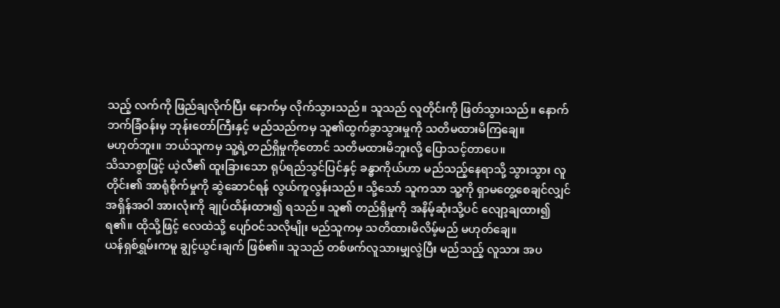သည့် လက်ကို ဖြည်ချလိုက်ပြီး နောက်မှ လိုက်သွားသည်။ သူသည် လူတိုင်းကို ဖြတ်သွားသည်။ နောက်ဘက်ခြံဝန်းမှ ဘုန်းတော်ကြီးနှင့် မည်သည်ကမှ သူ၏ထွက်ခွာသွားမှုကို သတိမထားမိကြချေ။
မဟုတ်ဘူး။ ဘယ်သူကမှ သူ့ရဲ့တည်ရှိမှုကိုတောင် သတိမထားမိဘူးလို့ ပြောသင့်တာပေ။
သိသာစွာဖြင့် ယဲ့လီ၏ ထူးခြားသော ရုပ်ရည်သွင်ပြင်နှင့် ခန္ဓာကိုယ်ဟာ မည်သည့်နေရာသို့ သွားသွား လူတိုင်း၏ အာရုံစိုက်မှုကို ဆွဲဆောင်ရန် လွယ်ကူလွန်းသည်။ သို့သော် သူကသာ သူ့ကို ရှာမတွေ့စေချင်လျှင် အရှိန်အဝါ အားလုံးကို ချုပ်ထိန်းထား၍ ရသည်။ သူ၏ တည်ရှိမှုကို အနိမ့်ဆုံးသို့ပင် လျော့ချထား၍ ရ၏။ ထိုသို့ဖြင့် လေထဲသို့ ပျော်ဝင်သလိုမျိုး မည်သူကမှ သတိထားမိလိမ့်မည် မဟုတ်ချေ။
ယန်ရှစ်ရွှမ်းကမူ ချွင့်ယွင်းချက် ဖြစ်၏။ သူသည် တစ်ဖက်လူသားမျှလွဲပြီး မည်သည့် လူသား အပ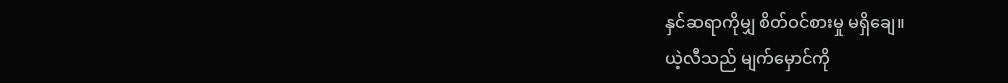နှင်ဆရာကိုမျှ စိတ်ဝင်စားမှု မရှိချေ။
ယဲ့လီသည် မျက်မှောင်ကို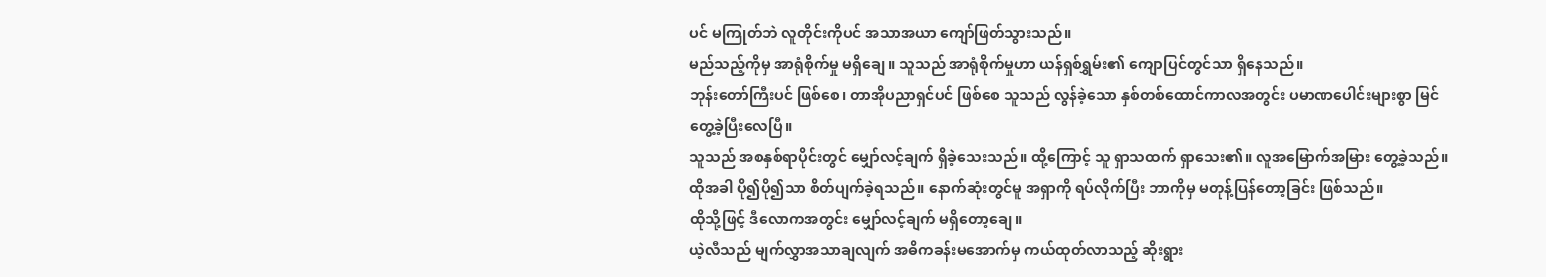ပင် မကြုတ်ဘဲ လူတိုင်းကိုပင် အသာအယာ ကျော်ဖြတ်သွားသည်။
မည်သည့်ကိုမှ အာရုံစိုက်မှု မရှိချေ။ သူသည် အာရုံစိုက်မှုဟာ ယန်ရှစ်ရွှမ်း၏ ကျောပြင်တွင်သာ ရှိနေသည်။
ဘုန်းတော်ကြီးပင် ဖြစ်စေ၊ တာအိုပညာရှင်ပင် ဖြစ်စေ သူသည် လွန်ခဲ့သော နှစ်တစ်ထောင်ကာလအတွင်း ပမာဏပေါင်းများစွာ မြင်တွေ့ခဲ့ပြီးလေပြီ။
သူသည် အစနှစ်ရာပိုင်းတွင် မျှော်လင့်ချက် ရှိခဲ့သေးသည်။ ထို့ကြောင့် သူ ရှာသထက် ရှာသေး၏။ လူအမြောက်အမြား တွေ့ခဲ့သည်။ ထိုအခါ ပို၍ပို၍သာ စိတ်ပျက်ခဲ့ရသည်။ နောက်ဆုံးတွင်မူ အရှာကို ရပ်လိုက်ပြီး ဘာကိုမှ မတုန့်ပြန်တော့ခြင်း ဖြစ်သည်။
ထိုသို့ဖြင့် ဒီလောကအတွင်း မျှော်လင့်ချက် မရှိတော့ချေ။
ယဲ့လီသည် မျက်လွှာအသာချလျက် အဓိကခန်းမအောက်မှ ကယ်ထုတ်လာသည့် ဆိုးရွား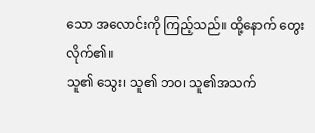သော အလောင်းကို ကြည့်သည်။ ထို့နောက် တွေးလိုက်၏။
သူ၏ သွေး၊ သူ၏ ဘဝ၊ သူ၏အသက်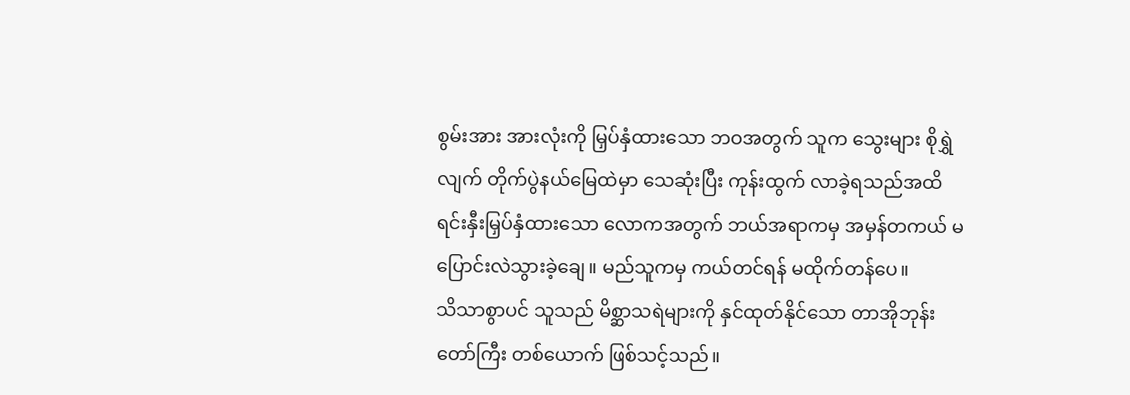စွမ်းအား အားလုံးကို မြှပ်နှံထားသော ဘဝအတွက် သူက သွေးများ စိုရွှဲလျက် တိုက်ပွဲနယ်မြေထဲမှာ သေဆုံးပြီး ကုန်းထွက် လာခဲ့ရသည်အထိ ရင်းနှီးမြှပ်နှံထားသော လောကအတွက် ဘယ်အရာကမှ အမှန်တကယ် မပြောင်းလဲသွားခဲ့ချေ။ မည်သူကမှ ကယ်တင်ရန် မထိုက်တန်ပေ။
သိသာစွာပင် သူသည် မိစ္ဆာသရဲများကို နှင်ထုတ်နိုင်သော တာအိုဘုန်းတော်ကြီး တစ်ယောက် ဖြစ်သင့်သည်။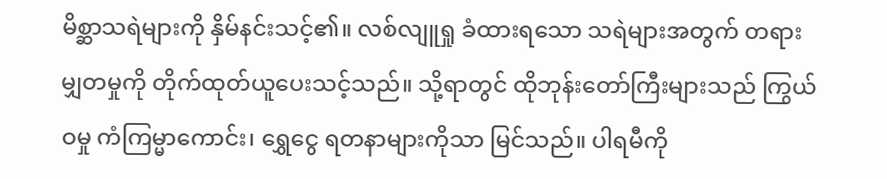မိစ္ဆာသရဲများကို နှိမ်နင်းသင့်၏။ လစ်လျူရှု ခံထားရသော သရဲများအတွက် တရားမျှတမှုကို တိုက်ထုတ်ယူပေးသင့်သည်။ သို့ရာတွင် ထိုဘုန်းတော်ကြီးများသည် ကြွယ်ဝမှု ကံကြမ္မာကောင်း၊ ရွှေငွေ ရတနာများကိုသာ မြင်သည်။ ပါရမီကို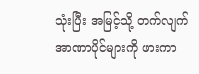သုံးပြီး အမြင့်သို့ တက်လျက် အာဏာပိုင်များကို ဖားကာ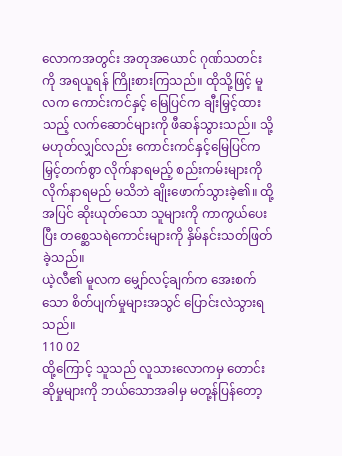လောကအတွင်း အတုအယောင် ဂုဏ်သတင်းကို အရယူရန် ကြိုးစားကြသည်။ ထိုသို့ဖြင့် မူလက ကောင်းကင်နှင့် မြေပြင်က ချီးမြှင့်ထားသည့် လက်ဆောင်များကို ဖီဆန်သွားသည်။ သို့မဟုတ်လျှင်လည်း ကောင်းကင်နှင့်မြေပြင်က မြှင့်တက်စွာ လိုက်နာရမည့် စည်းကမ်းများကို လိုက်နာရမည် မသိဘဲ ချိုးဖောက်သွားခဲ့၏။ ထို့အပြင် ဆိုးယုတ်သော သူများကို ကာကွယ်ပေးပြီး တစ္ဆေသရဲကောင်းများကို နှိမ်နင်းသတ်ဖြတ်ခဲ့သည်။
ယဲ့လီ၏ မူလက မျှော်လင့်ချက်က အေးစက်သော စိတ်ပျက်မှုများအသွင် ပြောင်းလဲသွားရသည်။
110 02
ထို့ကြောင့် သူသည် လူသားလောကမှ တောင်းဆိုမှုများကို ဘယ်သောအခါမှ မတု့န်ပြန်တော့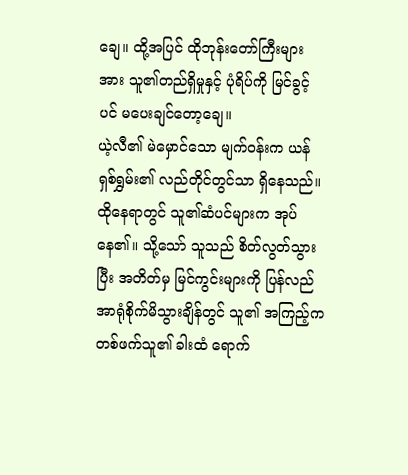ချေ။ ထို့အပြင် ထိုဘုန်းတော်ကြီးများအား သူ၏တည်ရှိမှုနှင့် ပုံရိပ်ကို မြင်ခွင့်ပင် မပေးချင်တော့ချေ။
ယဲ့လီ၏ မဲမှောင်သော မျက်ဝန်းက ယန်ရှစ်ရွှမ်း၏ လည်တိုင်တွင်သာ ရှိနေသည်။ ထိုနေရာတွင် သူ၏ဆံပင်များက အုပ်နေ၏။ သို့သော် သူသည် စိတ်လွတ်သွားပြီး အတိတ်မှ မြင်ကွင်းများကို ပြန်လည် အာရုံစိုက်မိသွားချိန်တွင် သူ၏ အကြည့်က တစ်ဖက်သူ၏ ခါးထံ ရောက်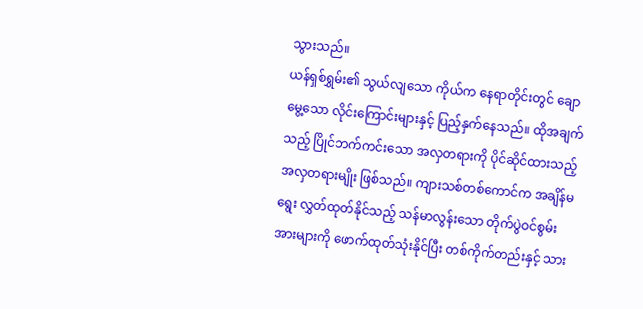သွားသည်။
ယန်ရှစ်ရွှမ်း၏ သွယ်လျသော ကိုယ်က နေရာတိုင်းတွင် ချောမွေ့သော လိုင်းကြောင်းများနှင့် ပြည့်နှက်နေသည်။ ထိုအချက်သည့် ပြိုင်ဘက်ကင်းသော အလှတရားကို ပိုင်ဆိုင်ထားသည့် အလှတရားမျိုး ဖြစ်သည်။ ကျားသစ်တစ်ကောင်က အချိန်မရွေး လွှတ်ထုတ်နိုင်သည့် သန်မာလွန်းသော တိုက်ပွဲဝင်စွမ်းအားများကို ဖောက်ထုတ်သုံးနိုင်ပြီး တစ်ကိုက်တည်းနှင့် သား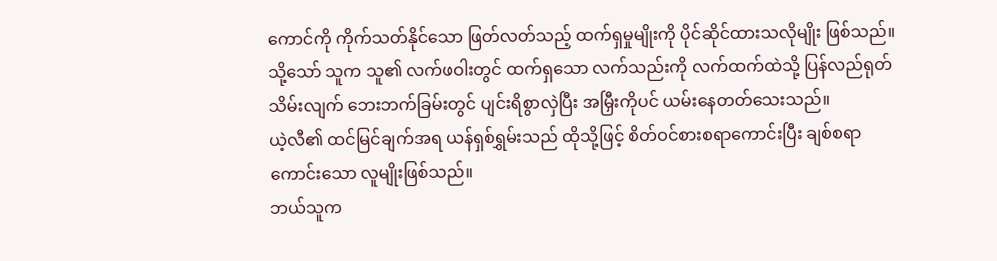ကောင်ကို ကိုက်သတ်နိုင်သော ဖြတ်လတ်သည့် ထက်ရှမှုမျိုးကို ပိုင်ဆိုင်ထားသလိုမျိုး ဖြစ်သည်။ သို့သော် သူက သူ၏ လက်ဖဝါးတွင် ထက်ရှသော လက်သည်းကို လက်ထက်ထဲသို့ ပြန်လည်ရုတ်သိမ်းလျက် ဘေးဘက်ခြမ်းတွင် ပျင်းရိစွာလှဲပြီး အမြှီးကိုပင် ယမ်းနေတတ်သေးသည်။
ယဲ့လီ၏ ထင်မြင်ချက်အရ ယန်ရှစ်ရွှမ်းသည် ထိုသို့ဖြင့် စိတ်ဝင်စားစရာကောင်းပြီး ချစ်စရာကောင်းသော လူမျိုးဖြစ်သည်။
ဘယ်သူက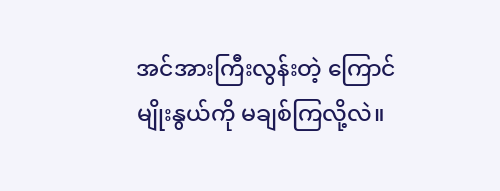အင်အားကြီးလွန်းတဲ့ ကြောင်မျိုးနွယ်ကို မချစ်ကြလို့လဲ။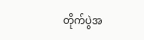တိုက်ပွဲအ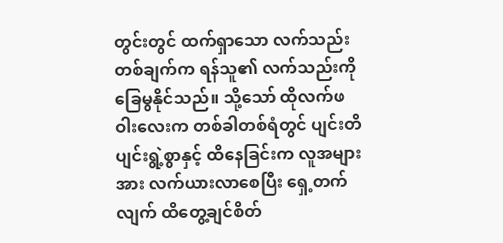တွင်းတွင် ထက်ရှာသော လက်သည်းတစ်ချက်က ရန်သူ၏ လက်သည်းကို ခြေမွနိုင်သည်။ သို့သော် ထိုလက်ဖဝါးလေးက တစ်ခါတစ်ရံတွင် ပျင်းတိပျင်းရွဲ့စွာနှင့် ထိနေခြင်းက လူအများအား လက်ယားလာစေပြီး ရှေ့တက်လျက် ထိတွေ့ချင်စိတ်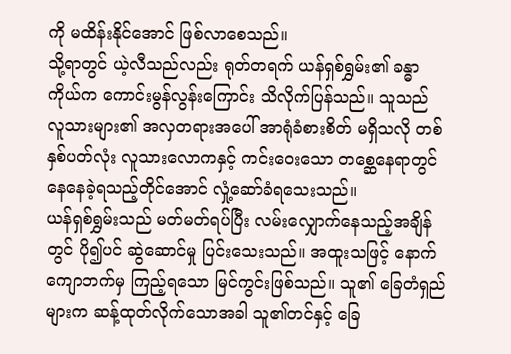ကို မထိန်းနိုင်အောင် ဖြစ်လာစေသည်။
သို့ရာတွင် ယဲ့လီသည်လည်း ရုတ်တရက် ယန်ရှစ်ရွှမ်း၏ ခန္ဓာကိုယ်က ကောင်းမွန်လွန်းကြောင်း သိလိုက်ပြန်သည်။ သူသည် လူသားများ၏ အလှတရားအပေါ် အာရုံခံစားစိတ် မရှိသလို တစ်နှစ်ပတ်လုံး လူသားလောကနှင့် ကင်းဝေးသော တစ္ဆေနေရာတွင် နေနေခဲ့ရသည့်တိုင်အောင် လှုံ့ဆော်ခံရသေးသည်။
ယန်ရှစ်ရွှမ်းသည် မတ်မတ်ရပ်ပြီး လမ်းလျှောက်နေသည့်အချိန်တွင် ပို၍ပင် ဆွဲဆောင်မှု ပြင်းသေးသည်။ အထူးသဖြင့် နောက်ကျောဘက်မှ ကြည့်ရသော မြင်ကွင်းဖြစ်သည်။ သူ၏ ခြေတံရှည်များက ဆန့်ထုတ်လိုက်သောအခါ သူ၏တင်နှင့် ခြေ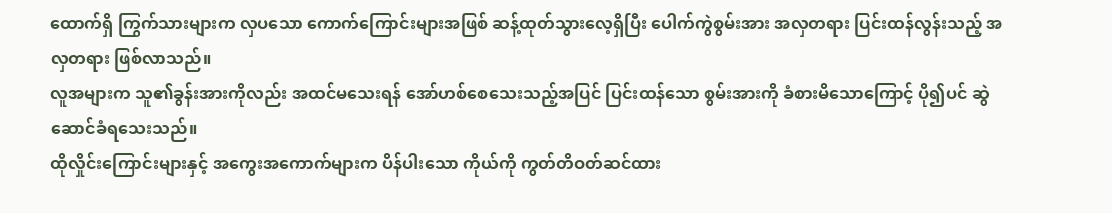ထောက်ရှိ ကြွက်သားများက လှပသော ကောက်ကြောင်းများအဖြစ် ဆန့်ထုတ်သွားလေ့ရှိပြီး ပေါက်ကွဲစွမ်းအား အလှတရား ပြင်းထန်လွန်းသည့် အလှတရား ဖြစ်လာသည်။
လူအများက သူ၏ခွန်းအားကိုလည်း အထင်မသေးရန် အော်ဟစ်စေသေးသည့်အပြင် ပြင်းထန်သော စွမ်းအားကို ခံစားမိသောကြောင့် ပို၍ပင် ဆွဲဆောင်ခံရသေးသည်။
ထိုလှိုင်းကြောင်းများနှင့် အကွေးအကောက်များက ပိန်ပါးသော ကိုယ်ကို ကွတ်တိဝတ်ဆင်ထား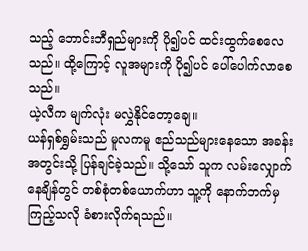သည့် ဘောင်းဘီရှည်များကို ပို၍ပင် ထင်းထွက်စေလေသည်။ ထို့ကြောင့် လူအများကို ပို၍ပင် ပေါ်ပေါက်လာစေသည်။
ယဲ့လီက မျက်လုံး မလွှဲနိုင်တော့ချေ။
ယန်ရှစ်ရွှမ်းသည် မူလကမူ ဧည်သည်များနေသော အခန်းအတွင်းသို့ ပြန်ချင်ခဲ့သည်။ သို့သော် သူက လမ်းလျှောက်နေချိန်တွင် တစ်စုံတစ်ယောက်ဟာ သူ့ကို နောက်ဘက်မှ ကြည့်သလို ခံစားလိုက်ရသည်။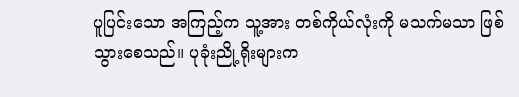ပူပြင်းသော အကြည့်က သူ့အား တစ်ကိုယ်လုံးကို မသက်မသာ ဖြစ်သွားစေသည်။ ပုခုံးညို့ရိုးများက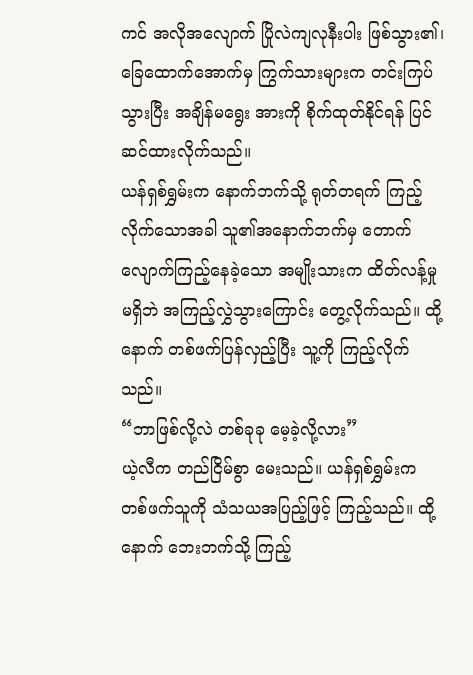ကင် အလိုအလျောက် ပြိုလဲကျလုနီးပါး ဖြစ်သွား၏၊ ခြေထောက်အောက်မှ ကြွက်သားများက တင်းကြပ်သွားပြီး အချိန်မရွေး အားကို စိုက်ထုတ်နိုင်ရန် ပြင်ဆင်ထားလိုက်သည်။
ယန်ရှစ်ရွှမ်းက နောက်ဘက်သို့ ရုတ်တရက် ကြည့်လိုက်သောအခါ သူ၏အနောက်ဘက်မှ တောက်လျောက်ကြည့်နေခဲ့သော အမျိုးသားက ထိတ်လန့်မှု မရှိဘဲ အကြည့်လွှဲသွားကြောင်း တွေ့လိုက်သည်။ ထို့နောက် တစ်ဖက်ပြန်လှည့်ပြီး သူ့ကို ကြည့်လိုက်သည်။
“ဘာဖြစ်လို့လဲ တစ်ခုခု မေ့ခဲ့လို့လား”
ယဲ့လီက တည်ငြိမ်စွာ မေးသည်။ ယန်ရှစ်ရွှမ်းက တစ်ဖက်သူကို သံသယအပြည့်ဖြင့် ကြည့်သည်။ ထို့နောက် ဘေးဘက်သို့ ကြည့်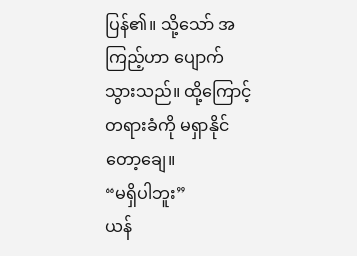ပြန်၏။ သို့သော် အကြည့်ဟာ ပျောက်သွားသည်။ ထို့ကြောင့် တရားခံကို မရှာနိုင်တော့ချေ။
“မရှိပါဘူး”
ယန်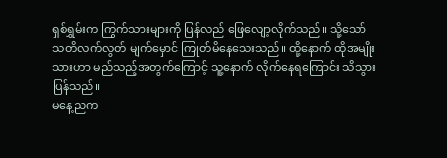ရှစ်ရွှမ်းက ကြွက်သားများကို ပြန်လည် ဖြေလျော့လိုက်သည်။ သို့သော် သတိလက်လွတ် မျက်မှောင် ကြုတ်မိနေသေးသည်။ ထို့နောက် ထိုအမျိုးသားဟာ မည်သည့်အတွက်ကြောင့် သူ့နောက် လိုက်နေရကြောင်း သိသွားပြန်သည်။
မနေ့ညက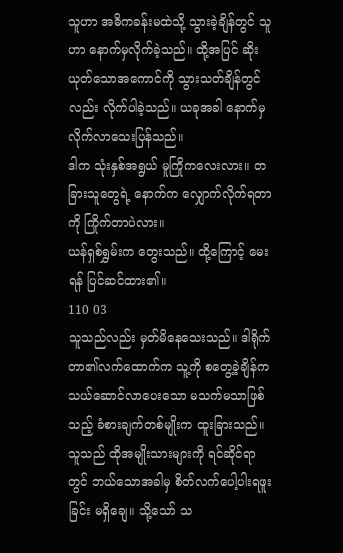သူဟာ အဓိကခန်းမထဲသို့ သွားခဲ့ချိန်တွင် သူဟာ နောက်မှလိုက်ခဲ့သည်။ ထို့အပြင် ဆိုးယုတ်သောအကောင်ကို သွားသတ်ချိန်တွင်လည်း လိုက်ပါခဲ့သည်။ ယခုအခါ နောက်မှ လိုက်လာသေးပြန်သည်။
ဒါက သုံးနှစ်အရွယ် မူကြိုကလေးလား။ တခြားသူတွေရဲ့ နောက်က လျှောက်လိုက်ရတာကို ကြိုက်တာပဲလား။
ယန်ရှစ်ရွှမ်းက တွေးသည်။ ထို့ကြောင့် မေးရန် ပြင်ဆင်ထား၏။
110 03
သူသည်လည်း မှတ်မိနေသေးသည်။ ဒါရိုက်တာ၏လက်ထောက်က သူ့ကို စတွေ့ခဲ့ချိန်က သယ်ဆောင်လာပေးသော မသက်မသာဖြစ်သည့် ခံစားချက်တစ်မျိုးက ထူးခြားသည်။ သူသည် ထိုအမျိုးသားများကို ရင်ဆိုင်ရာတွင် ဘယ်သောအခါမှ စိတ်လက်ပေါ့ပါးရဖူးခြင်း မရှိချေ။ သို့သော် သ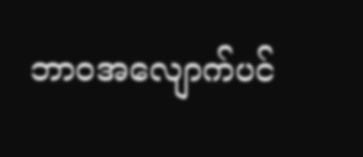ဘာဝအလျောက်ပင်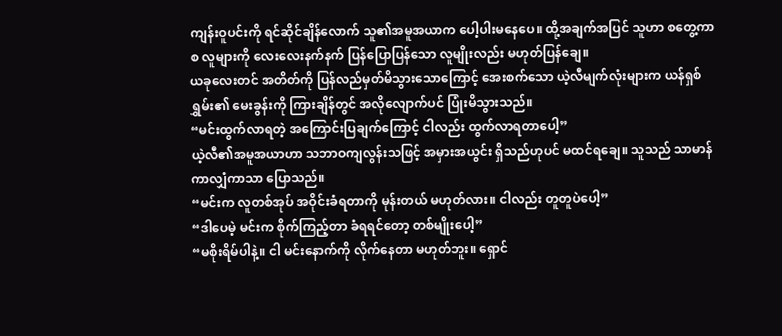ကျန်းဝူပင်းကို ရင်ဆိုင်ချိန်လောက် သူ၏အမူအယာက ပေါ့ပါးမနေပေ။ ထို့အချက်အပြင် သူဟာ စတွေ့ကာစ လူများကို လေးလေးနက်နက် ပြန်ပြောပြန်သော လူမျိုးလည်း မဟုတ်ပြန်ချေ။
ယခုလေးတင် အတိတ်ကို ပြန်လည်မှတ်မိသွားသောကြောင့် အေးစက်သော ယဲ့လီမျက်လုံးများက ယန်ရှစ်ရွှမ်း၏ မေးခွန်းကို ကြားချိန်တွင် အလိုလျောက်ပင် ပြုံးမိသွားသည်။
“မင်းထွက်လာရတဲ့ အကြောင်းပြချက်ကြောင့် ငါလည်း ထွက်လာရတာပေါ့”
ယဲ့လီ၏အမူအယာဟာ သဘာဝကျလွန်းသဖြင့် အမှားအယွင်း ရှိသည်ဟုပင် မထင်ရချေ။ သူသည် သာမာန်ကာလျှံကာသာ ပြောသည်။
“မင်းက လူတစ်အုပ် အဝိုင်းခံရတာကို မုန်းတယ် မဟုတ်လား။ ငါလည်း တူတူပဲပေါ့”
“ဒါပေမဲ့ မင်းက စိုက်ကြည့်တာ ခံရရင်တော့ တစ်မျိုးပေါ့”
“မစိုးရိမ်ပါနဲ့။ ငါ မင်းနောက်ကို လိုက်နေတာ မဟုတ်ဘူး။ ရှောင်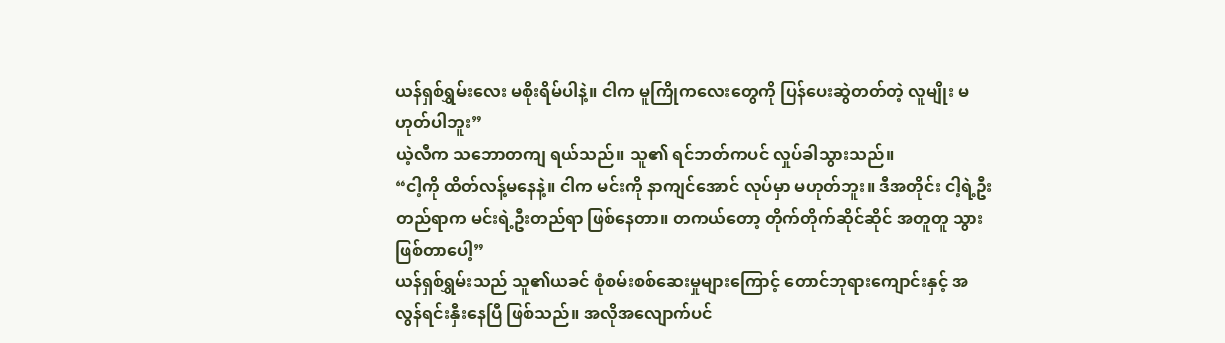ယန်ရှစ်ရွှမ်းလေး မစိုးရိမ်ပါနဲ့။ ငါက မူကြိုကလေးတွေကို ပြန်ပေးဆွဲတတ်တဲ့ လူမျိုး မဟုတ်ပါဘူး”
ယဲ့လီက သဘောတကျ ရယ်သည်။ သူ၏ ရင်ဘတ်ကပင် လှုပ်ခါသွားသည်။
“ငါ့ကို ထိတ်လန့်မနေနဲ့။ ငါက မင်းကို နာကျင်အောင် လုပ်မှာ မဟုတ်ဘူး။ ဒီအတိုင်း ငါ့ရဲ့ဦးတည်ရာက မင်းရဲ့ဦးတည်ရာ ဖြစ်နေတာ။ တကယ်တော့ တိုက်တိုက်ဆိုင်ဆိုင် အတူတူ သွားဖြစ်တာပေါ့”
ယန်ရှစ်ရွှမ်းသည် သူ၏ယခင် စုံစမ်းစစ်ဆေးမှုများကြောင့် တောင်ဘုရားကျောင်းနှင့် အလွန်ရင်းနှီးနေပြီ ဖြစ်သည်။ အလိုအလျောက်ပင်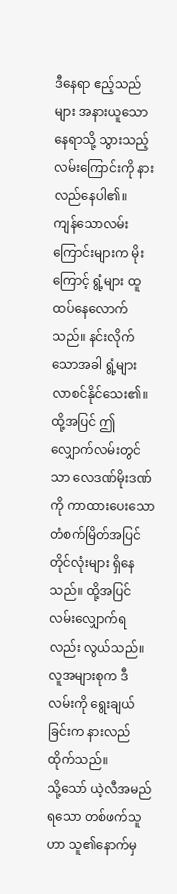ဒီနေရာ ဧည့်သည်များ အနားယူသော နေရာသို့ သွားသည့် လမ်းကြောင်းကို နားလည်နေပါ၏။
ကျန်သောလမ်းကြောင်းများက မိုးကြောင့် ရွံ့များ ထူထပ်နေလောက်သည်။ နင်းလိုက်သောအခါ ရွံ့များ လာစင်နိုင်သေး၏။ ထို့အပြင် ဤလျှောက်လမ်းတွင်သာ လေဒဏ်မိုးဒဏ်ကို ကာထားပေးသော တံစက်မြိတ်အပြင် တိုင်လုံးများ ရှိနေသည်။ ထို့အပြင် လမ်းလျှောက်ရလည်း လွယ်သည်။ လူအများစုက ဒီလမ်းကို ရွေးချယ်ခြင်းက နားလည်ထိုက်သည်။
သို့သော် ယဲ့လီအမည်ရသော တစ်ဖက်သူဟာ သူ၏နောက်မှ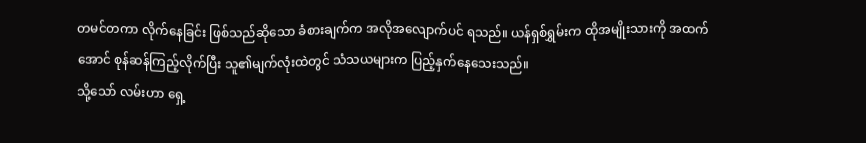တမင်တကာ လိုက်နေခြင်း ဖြစ်သည်ဆိုသော ခံစားချက်က အလိုအလျောက်ပင် ရသည်။ ယန်ရှစ်ရွှမ်းက ထိုအမျိုးသားကို အထက်အောင် စုန်ဆန်ကြည့်လိုက်ပြီး သူ၏မျက်လုံးထဲတွင် သံသယများက ပြည့်နှက်နေသေးသည်။
သို့သော် လမ်းဟာ ရှေ့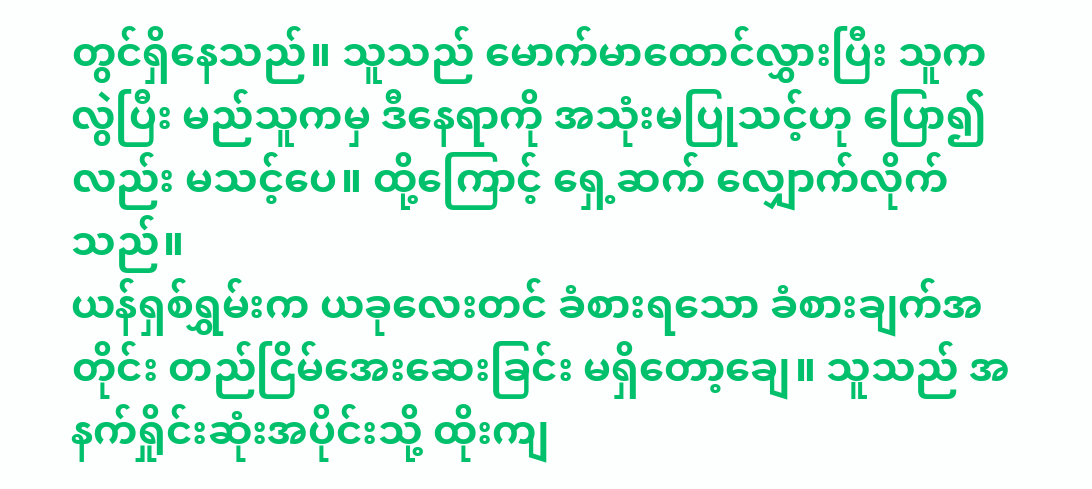တွင်ရှိနေသည်။ သူသည် မောက်မာထောင်လွှားပြီး သူက လွဲပြီး မည်သူကမှ ဒီနေရာကို အသုံးမပြုသင့်ဟု ပြော၍လည်း မသင့်ပေ။ ထို့ကြောင့် ရှေ့ဆက် လျှောက်လိုက်သည်။
ယန်ရှစ်ရွှမ်းက ယခုလေးတင် ခံစားရသော ခံစားချက်အတိုင်း တည်ငြိမ်အေးဆေးခြင်း မရှိတော့ချေ။ သူသည် အနက်ရှိုင်းဆုံးအပိုင်းသို့ ထိုးကျ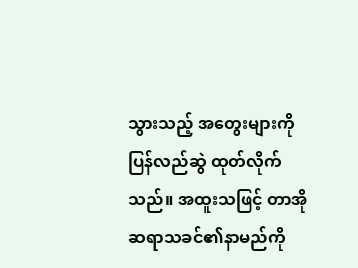သွားသည့် အတွေးများကို ပြန်လည်ဆွဲ ထုတ်လိုက်သည်။ အထူးသဖြင့် တာအိုဆရာသခင်၏နာမည်ကို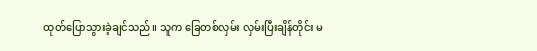ထုတ်ပြောသွားခဲ့ချင်သည်။ သူက ခြေတစ်လှမ်း လှမ်းပြီးချိန်တိုင်း မ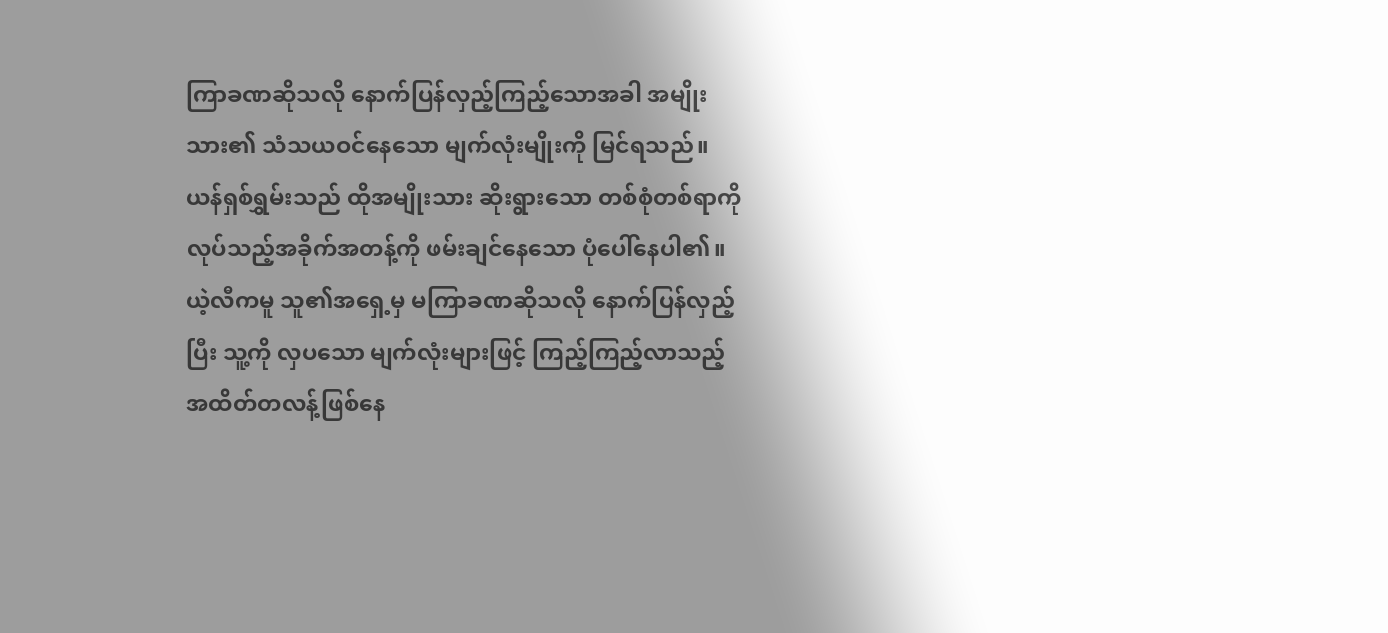ကြာခဏဆိုသလို နောက်ပြန်လှည့်ကြည့်သောအခါ အမျိုးသား၏ သံသယဝင်နေသော မျက်လုံးမျိုးကို မြင်ရသည်။ ယန်ရှစ်ရွှမ်းသည် ထိုအမျိုးသား ဆိုးရွားသော တစ်စုံတစ်ရာကို လုပ်သည့်အခိုက်အတန့်ကို ဖမ်းချင်နေသော ပုံပေါ်နေပါ၏။
ယဲ့လီကမူ သူ၏အရှေ့မှ မကြာခဏဆိုသလို နောက်ပြန်လှည့်ပြီး သူ့ကို လှပသော မျက်လုံးများဖြင့် ကြည့်ကြည့်လာသည့် အထိတ်တလန့်ဖြစ်နေ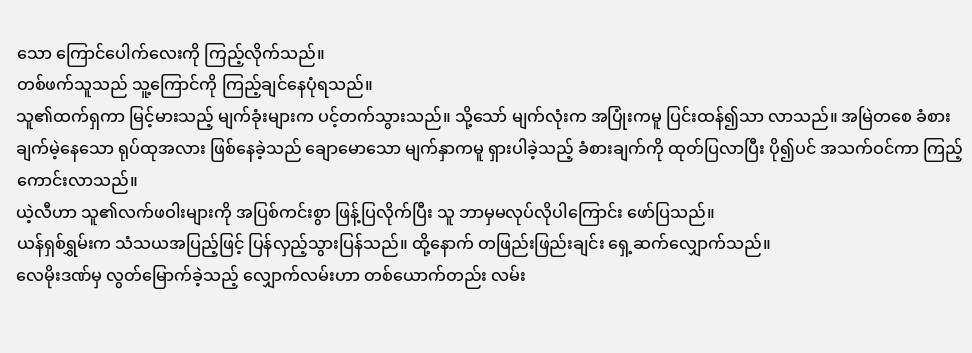သော ကြောင်ပေါက်လေးကို ကြည့်လိုက်သည်။
တစ်ဖက်သူသည် သူ့ကြောင်ကို ကြည့်ချင်နေပုံရသည်။
သူ၏ထက်ရှကာ မြင့်မားသည့် မျက်ခုံးများက ပင့်တက်သွားသည်။ သို့သော် မျက်လုံးက အပြုံးကမူ ပြင်းထန်၍သာ လာသည်။ အမြဲတစေ ခံစားချက်မဲ့နေသော ရုပ်ထုအလား ဖြစ်နေခဲ့သည် ချောမောသော မျက်နှာကမူ ရှားပါခဲ့သည့် ခံစားချက်ကို ထုတ်ပြလာပြီး ပို၍ပင် အသက်ဝင်ကာ ကြည့်ကောင်းလာသည်။
ယဲ့လီဟာ သူ၏လက်ဖဝါးများကို အပြစ်ကင်းစွာ ဖြန့်ပြလိုက်ပြီး သူ ဘာမှမလုပ်လိုပါကြောင်း ဖော်ပြသည်။
ယန်ရှစ်ရွှမ်းက သံသယအပြည့်ဖြင့် ပြန်လှည့်သွားပြန်သည်။ ထို့နောက် တဖြည်းဖြည်းချင်း ရှေ့ဆက်လျှောက်သည်။
လေမိုးဒဏ်မှ လွတ်မြောက်ခဲ့သည့် လျှောက်လမ်းဟာ တစ်ယောက်တည်း လမ်း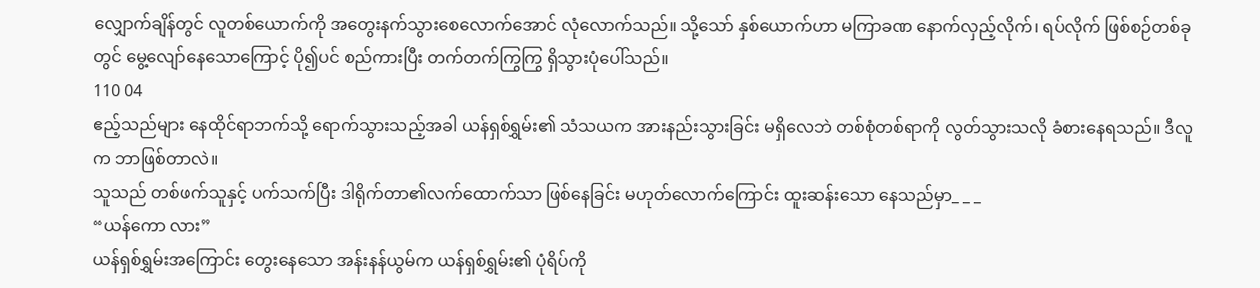လျှောက်ချိန်တွင် လူတစ်ယောက်ကို အတွေးနက်သွားစေလောက်အောင် လုံလောက်သည်။ သို့သော် နှစ်ယောက်ဟာ မကြာခဏ နောက်လှည့်လိုက်၊ ရပ်လိုက် ဖြစ်စဉ်တစ်ခုတွင် မွေ့လျော်နေသောကြောင့် ပို၍ပင် စည်ကားပြီး တက်တက်ကြွကြွ ရှိသွားပုံပေါ်သည်။
110 04
ဧည့်သည်များ နေထိုင်ရာဘက်သို့ ရောက်သွားသည့်အခါ ယန်ရှစ်ရွှမ်း၏ သံသယက အားနည်းသွားခြင်း မရှိလေဘဲ တစ်စုံတစ်ရာကို လွတ်သွားသလို ခံစားနေရသည်။ ဒီလူက ဘာဖြစ်တာလဲ။
သူသည် တစ်ဖက်သူနှင့် ပက်သက်ပြီး ဒါရိုက်တာ၏လက်ထောက်သာ ဖြစ်နေခြင်း မဟုတ်လောက်ကြောင်း ထူးဆန်းသော နေသည်မှာ_ _ _
“ယန်ကော လား”
ယန်ရှစ်ရွှမ်းအကြောင်း တွေးနေသော အန်းနန်ယွမ်က ယန်ရှစ်ရွှမ်း၏ ပုံရိပ်ကို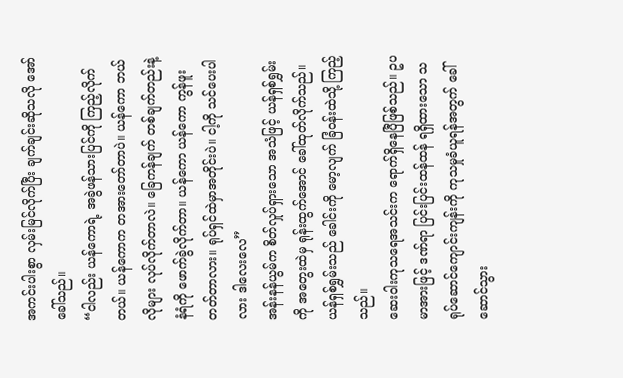အကင်းပါးစွာ လှမ်းမြင်လိုက်ပြီး ချက်ချင်းဆိုသလို အော်ခေါ်သည်။
“ငါလည်း ယန်ကောရဲ့ အခွဲဖန်သားပြင်ကို ကြည့်လိုက်တယ်။ ယန်ကောက တအားတော်တာပဲ။ ယန်ကော ဘယ်လိုများ လုပ်လိုက်တာလဲ။ ခြေကန်ချက် တစ်ချက်တည်းနဲ့ နံရံကို ဖောက်ခွဲလိုက်တာ။ ယန်ကော ယန်ကော ကွန်ဖူးတတ်တာလား။ ရုပ်ရှင်ထဲမှာအတိုင်းပဲ။ ငါ့ကို သင်ပေးပါလား ဒါလေးလေ”
အန်းနန်ယွမ်က စိတ်လှုပ်ရှားသော အသံဖြင့် ယန်ရှစ်ရွှမ်းကို အတွေးထဲမှ ရုန်းထွက်အောင် ခေါ်ထုတ်လိုက်သည်။ ယန်ရှစ်ရွှမ်းသည် ခေါင်းကို မော့လျက် ခြံဝန်းထဲသို့ ကြည့်သည်။
ဆေးဝါးကုသရေအသင်းက ရောက်ရှိနေပြီဖြစ်သည်။ ဥပမာအားဖြင့် ဒဏ်ရာ ပြင်းပြင်းထန်ထန် ရရှိထားသော သရုပ်ဆောင်ကျောင်းကျန်းကို ကုသမှုခံယူရန်အတွက် ခေါ်ဆောင်သွား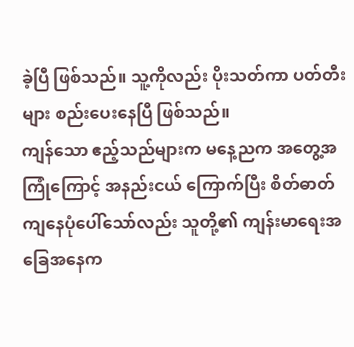ခဲ့ပြီ ဖြစ်သည်။ သူ့ကိုလည်း ပိုးသတ်ကာ ပတ်တီးများ စည်းပေးနေပြီ ဖြစ်သည်။
ကျန်သော ဧည့်သည်များက မနေ့ညက အတွေ့အကြုံကြောင့် အနည်းငယ် ကြောက်ပြီး စိတ်ဓာတ်ကျနေပုံပေါ်သော်လည်း သူတို့၏ ကျန်းမာရေးအခြေအနေက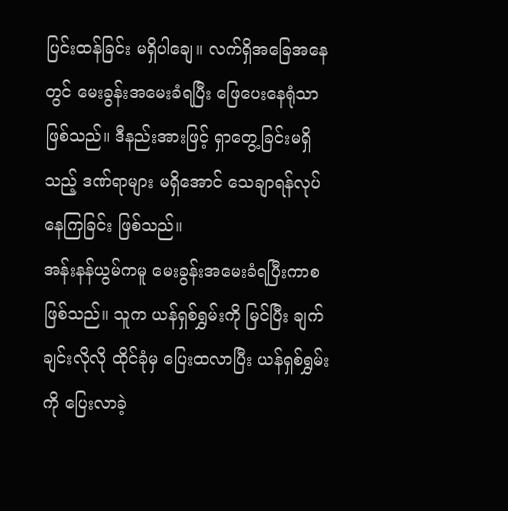ပြင်းထန်ခြင်း မရှိပါချေ။ လက်ရှိအခြေအနေတွင် မေးခွန်းအမေးခံရပြီး ဖြေပေးနေရုံသာ ဖြစ်သည်။ ဒီနည်းအားဖြင့် ရှာတွေ့ခြင်းမရှိသည့် ဒဏ်ရာများ မရှိအောင် သေချာရန်လုပ်နေကြခြင်း ဖြစ်သည်။
အန်းနန်ယွမ်ကမူ မေးခွန်းအမေးခံရပြီးကာစ ဖြစ်သည်။ သူက ယန်ရှစ်ရွှမ်းကို မြင်ပြီး ချက်ချင်းလိုလို ထိုင်ခုံမှ ပြေးထလာပြီး ယန်ရှစ်ရွှမ်းကို ပြေးလာခဲ့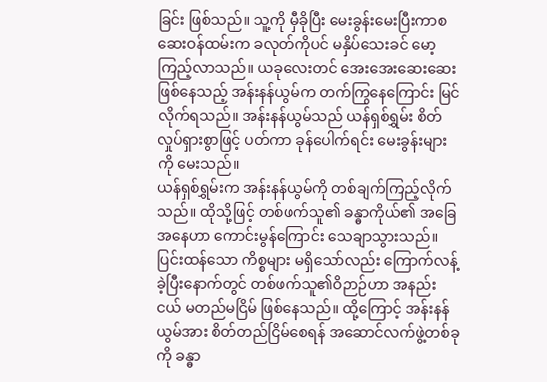ခြင်း ဖြစ်သည်။ သူ့ကို မှီခိုပြီး မေးခွန်းမေးပြီးကာစ ဆေးဝန်ထမ်းက ခလုတ်ကိုပင် မနှိပ်သေးခင် မော့ကြည့်လာသည်။ ယခုလေးတင် အေးအေးဆေးဆေး ဖြစ်နေသည့် အန်းနန်ယွမ်က တက်ကြွနေကြောင်း မြင်လိုက်ရသည်။ အန်းနန်ယွမ်သည် ယန်ရှစ်ရွှမ်း စိတ်လှုပ်ရှားစွာဖြင့် ပတ်ကာ ခုန်ပေါက်ရင်း မေးခွန်းများကို မေးသည်။
ယန်ရှစ်ရွှမ်းက အန်းနန်ယွမ်ကို တစ်ချက်ကြည့်လိုက်သည်။ ထိုသို့ဖြင့် တစ်ဖက်သူ၏ ခန္ဓာကိုယ်၏ အခြေအနေဟာ ကောင်းမွန်ကြောင်း သေချာသွားသည်။
ပြင်းထန်သော ကိစ္စများ မရှိသော်လည်း ကြောက်လန့်ခဲ့ပြီးနောက်တွင် တစ်ဖက်သူ၏ဝိဉာဉ်ဟာ အနည်းငယ် မတည်မငြိမ် ဖြစ်နေသည်။ ထို့ကြောင့် အန်းနန်ယွမ်အား စိတ်တည်ငြိမ်စေရန် အဆောင်လက်ဖွဲ့တစ်ခုကို ခန္ဓာ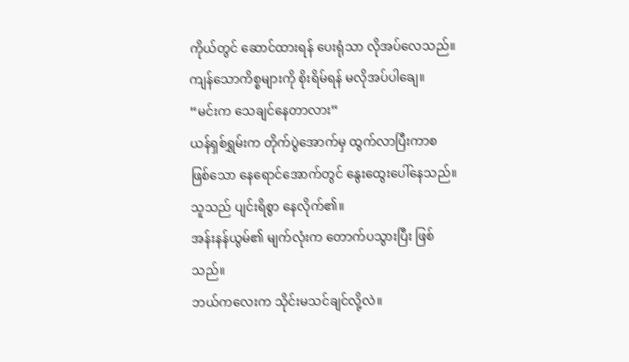ကိုယ်တွင် ဆောင်ထားရန် ပေးရုံသာ လိုအပ်လေသည်။ ကျန်သောကိစ္စများကို စိုးရိမ်ရန် မလိုအပ်ပါချေ။
“မင်းက သေချင်နေတာလား”
ယန်ရှစ်ရွှမ်းက တိုက်ပွဲအောက်မှ ထွက်လာပြီးကာစ ဖြစ်သော နေရောင်အောက်တွင် နွေးထွေးပေါ်နေသည်။ သူသည် ပျင်းရိစွာ နေလိုက်၏။
အန်းနန်ယွမ်၏ မျက်လုံးက တောက်ပသွားပြီး ဖြစ်သည်။
ဘယ်ကလေးက သိုင်းမသင်ချင်လို့လဲ။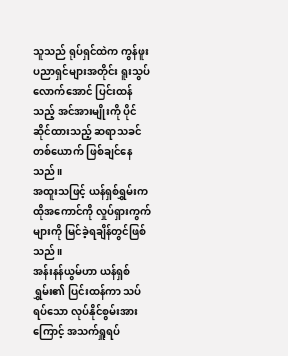သူသည် ရုပ်ရှင်ထဲက ကွန်ဖူးပညာရှင်များအတိုင်း ရူးသွပ်လောက်အောင် ပြင်းထန်သည့် အင်အားမျိုးကို ပိုင်ဆိုင်ထားသည့် ဆရာသခင်တစ်ယောက် ဖြစ်ချင်နေသည်။
အထူးသဖြင့် ယန်ရှစ်ရွှမ်းက ထိုအကောင်ကို လှုပ်ရှားကွက်များကို မြင်ခဲ့ရချိန်တွင်ဖြစ်သည်။
အန်းနန်ယွမ်ဟာ ယန်ရှစ်ရွှမ်း၏ ပြင်းထန်ကာ သပ်ရပ်သော လုပ်နိုင်စွမ်းအားကြောင့် အသက်ရှူရပ်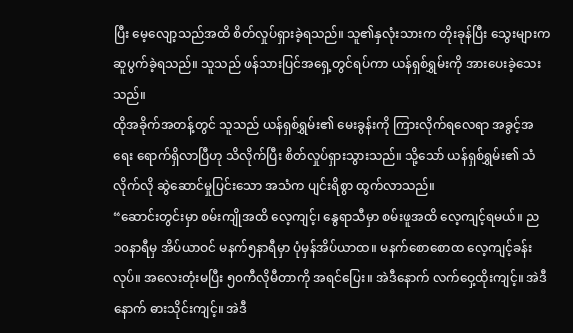ပြီး မေ့လျော့သည်အထိ စိတ်လှုပ်ရှားခဲ့ရသည်။ သူ၏နှလုံးသားက တိုးခုန်ပြီး သွေးများက ဆူပွက်ခဲ့ရသည်။ သူသည် ဖန်သားပြင်အရှေ့တွင်ရပ်ကာ ယန်ရှစ်ရွှမ်းကို အားပေးခဲ့သေးသည်။
ထိုအခိုက်အတန့်တွင် သူသည် ယန်ရှစ်ရွှမ်း၏ မေးခွန်းကို ကြားလိုက်ရလေရာ အခွင့်အရေး ရောက်ရှိလာပြီဟု သိလိုက်ပြီး စိတ်လှုပ်ရှားသွားသည်။ သို့သော် ယန်ရှစ်ရွှမ်း၏ သံလိုက်လို ဆွဲဆောင်မှုပြင်းသော အသံက ပျင်းရိစွာ ထွက်လာသည်။
“ဆောင်းတွင်းမှာ စမ်းကျိုအထိ လေ့ကျင့်၊ နွေရာသီမှာ စမ်းဖူအထိ လေ့ကျင့်ရမယ်။ ည၁၀နာရီမှ အိပ်ယာဝင် မနက်၅နာရီမှာ ပုံမှန်အိပ်ယာထ။ မနက်စောစောထ လေ့ကျင့်ခန်းလုပ်။ အလေးတုံးမပြီး ၅၀ကီလိုမီတာကို အရင်ပြေး။ အဲဒီနောက် လက်ဝှေ့ထိုးကျင့်။ အဲဒီနောက် ဓားသိုင်းကျင့်။ အဲဒီ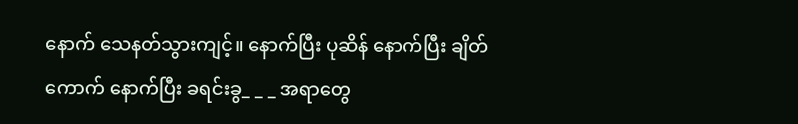နောက် သေနတ်သွားကျင့်။ နောက်ပြီး ပုဆိန် နောက်ပြီး ချိတ်ကောက် နောက်ပြီး ခရင်းခွ_ _ _ အရာတွေ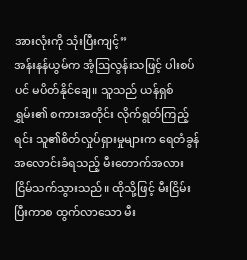အားလုံးကို သုံးပြီးကျင့်”
အန်းနန်ယွမ်က အံ့ဩလွန်းသဖြင့် ပါးစပ်ပင် မပိတ်နိုင်ချေ။ သူသည် ယန်ရှစ်ရွှမ်း၏ စကားအတိုင်း လိုက်ရွတ်ကြည့်ရင်း သူ၏စိတ်လှုပ်ရှားမှုများက ရေတံခွန်အလောင်းခံရသည့် မီးတောက်အလား ငြိမ်သက်သွားသည်။ ထိုသို့ဖြင့် မီးငြိမ်းပြီးကာစ ထွက်လာသော မီး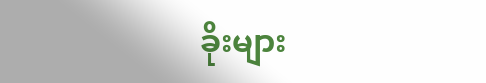ခိုးများ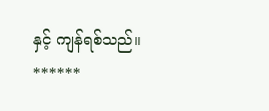နှင့် ကျန်ရစ်သည်။
******